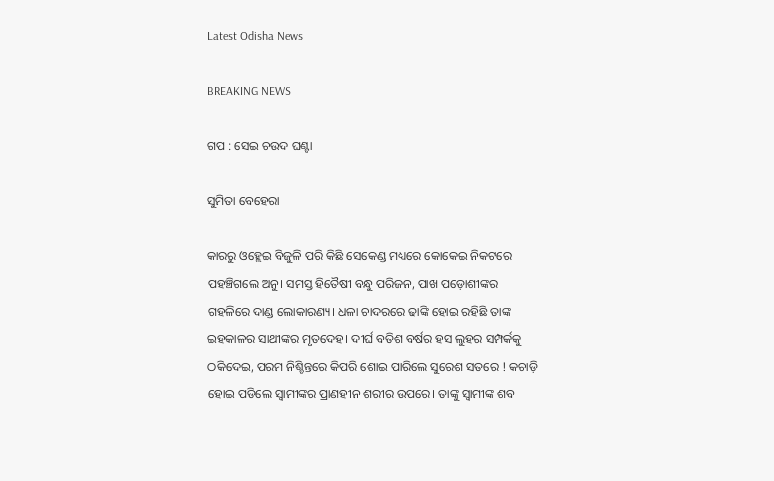Latest Odisha News

BREAKING NEWS

ଗପ : ସେଇ ଚଉଦ ଘଣ୍ଟା

ସୁମିତା ବେହେରା

କାରରୁ ଓହ୍ଲେଇ ବିଜୁଳି ପରି କିଛି ସେକେଣ୍ଡ ମଧ୍ୟରେ କୋକେଇ ନିକଟରେ ପହଞ୍ଚିଗଲେ ଅନୁ। ସମସ୍ତ ହିତୈଷୀ ବନ୍ଧୁ ପରିଜନ, ପାଖ ପଡ଼ୋଶୀଙ୍କର ଗହଳିରେ ଦାଣ୍ଡ ଲୋକାରଣ୍ୟ। ଧଳା ଚାଦରରେ ଢାଙ୍କି ହୋଇ ରହିଛି ତାଙ୍କ ଇହକାଳର ସାଥୀଙ୍କର ମୃତଦେହ। ଦୀର୍ଘ ବତିଶ ବର୍ଷର ହସ ଲୁହର ସମ୍ପର୍କକୁ ଠକିଦେଇ, ପରମ ନିଶ୍ଚିନ୍ତରେ କିପରି ଶୋଇ ପାରିଲେ ସୁରେଶ ସତରେ ! କଚାଡ଼ି ହୋଇ ପଡିଲେ ସ୍ୱାମୀଙ୍କର ପ୍ରାଣହୀନ ଶରୀର ଉପରେ। ତାଙ୍କୁ ସ୍ୱାମୀଙ୍କ ଶବ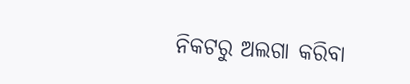ନିକଟରୁ ଅଲଗା କରିବା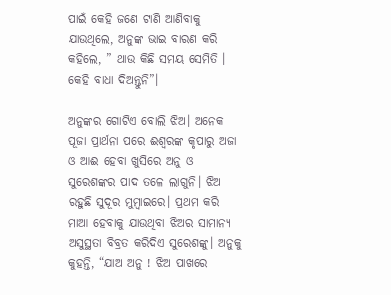ପାଇଁ କେହି ଜଣେ ଟାଣି ଆଣିବାକୁ ଯାଉଥିଲେ, ଅନୁଙ୍କ ଭାଇ ବାରଣ କରି କହିଲେ, ” ଥାଉ କିଛି ସମୟ ସେମିତି । କେହି ବାଧା ଦିଅନ୍ତୁନି”।

ଅନୁଙ୍କର ଗୋଟିଏ ବୋଲି ଝିଅ। ଅନେକ ପୂଜା ପ୍ରାର୍ଥନା ପରେ ଈଶ୍ୱରଙ୍କ କୃପାରୁ ଅଜା ଓ ଆଈ ହେବା ଖୁସିରେ ଅନୁ ଓ ସୁରେଶଙ୍କର ପାଦ ତଳେ ଲାଗୁନି। ଝିଅ ରହୁଛି ସୁଦୂର ମୁମ୍ବାଇରେ। ପ୍ରଥମ କରି ମାଆ ହେବାକୁ ଯାଉଥିବା ଝିଅର ସାମାନ୍ୟ ଅସୁସ୍ଥତା ବିବ୍ରତ କରିଦିଏ ସୁରେଶଙ୍କୁ। ଅନୁକୁ କୁହନ୍ତି, “ଯାଅ ଅନୁ ! ଝିଅ ପାଖରେ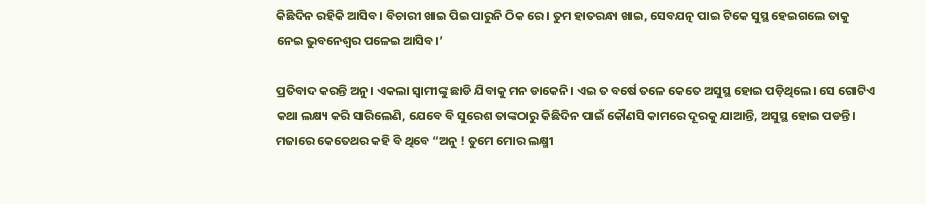କିଛିଦିନ ରହିକି ଆସିବ। ବିଚାରୀ ଖାଇ ପିଇ ପାରୁନି ଠିକ ରେ। ତୁମ ହାତରନ୍ଧା ଖାଇ, ସେବଯତ୍ନ ପାଇ ଟିକେ ସୁସ୍ଥ ହେଇଗଲେ ତାକୁ ନେଇ ଭୁବନେଶ୍ୱର ପଳେଇ ଆସିବ।’

ପ୍ରତିବାଦ କରନ୍ତି ଅନୁ। ଏକଲା ସ୍ୱାମୀଙ୍କୁ ଛାଡି ଯିବାକୁ ମନ ଡାକେନି। ଏଇ ତ ବର୍ଷେ ତଳେ କେତେ ଅସୁସ୍ଥ ହୋଇ ପଡ଼ିଥିଲେ। ସେ ଗୋଟିଏ କଥା ଲକ୍ଷ୍ୟ କରି ସାରିଲେଣି, ଯେବେ ବି ସୁରେଶ ତାଙ୍କଠାରୁ କିଛିଦିନ ପାଇଁ କୌଣସି କାମରେ ଦୂରକୁ ଯାଆନ୍ତି, ଅସୁସ୍ଥ ହୋଇ ପଡନ୍ତି। ମଜାରେ କେତେଥର କହି ବି ଥିବେ “ଅନୁ ! ତୁମେ ମୋର ଲକ୍ଷ୍ମୀ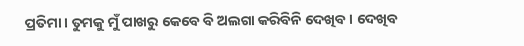ପ୍ରତିମା। ତୁମକୁ ମୁଁ ପାଖରୁ କେବେ ବି ଅଲଗା କରିବିନି ଦେଖିବ । ଦେଖିବ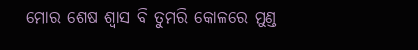ମୋର ଶେଷ ଶ୍ୱାସ ବି ତୁମରି କୋଳରେ ମୁଣ୍ଡ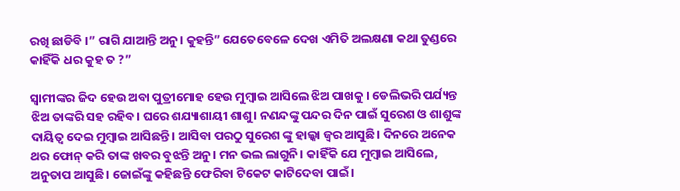ରଖି ଛାଡିବି ।” ରାଗି ଯାଆନ୍ତି ଅନୁ। କୁହନ୍ତି” ଯେତେବେଳେ ଦେଖ ଏମିତି ଅଲକ୍ଷଣା କଥା ତୁଣ୍ଡରେ କାହିଁକି ଧର କୁହ ତ ?”

ସ୍ୱାମୀଙ୍କର ଜିଦ ହେଉ ଅବା ପୁତ୍ରୀମୋହ ହେଉ ମୁମ୍ବାଇ ଆସିଲେ ଝିଅ ପାଖକୁ । ଡେଲିଭରି ପର୍ଯ୍ୟନ୍ତ ଝିଅ ତାଙ୍କରି ସହ ରହିବ। ଘରେ ଶଯ୍ୟାଶାୟୀ ଶାଶୁ। ନଣନ୍ଦଙ୍କୁ ପନ୍ଦର ଦିନ ପାଇଁ ସୁରେଶ ଓ ଶାଶୁଙ୍କ ଦାୟିତ୍ବ ଦେଇ ମୁମ୍ବାଇ ଆସିଛନ୍ତି। ଆସିବା ପରଠୁ ସୁରେଶ ଙ୍କୁ ହାଲ୍କା ଜ୍ୱର ଆସୁଛି। ଦିନରେ ଅନେକ ଥର ଫୋନ୍ କରି ତାଙ୍କ ଖବର ବୁଝନ୍ତି ଅନୁ। ମନ ଭଲ ଲାଗୁନି। କାହିଁକି ଯେ ମୁମ୍ବାଇ ଆସିଲେ, ଅନୁତାପ ଆସୁଛି। ଜୋଇଁଙ୍କୁ କହିଛନ୍ତି ଫେରିବା ଟିକେଟ କାଟିଦେବା ପାଇଁ।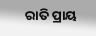ରାତି ପ୍ରାୟ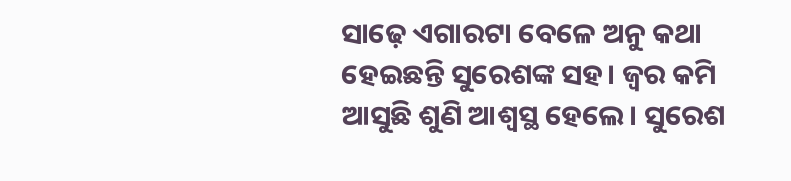ସାଢ଼େ ଏଗାରଟା ବେଳେ ଅନୁ କଥା ହେଇଛନ୍ତି ସୁରେଶଙ୍କ ସହ। ଜ୍ୱର କମି ଆସୁଛି ଶୁଣି ଆଶ୍ୱସ୍ଥ ହେଲେ। ସୁରେଶ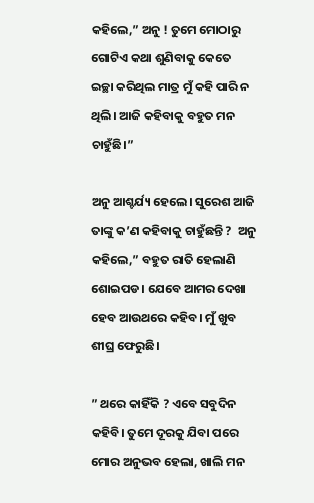କହିଲେ,” ଅନୁ ! ତୁମେ ମୋଠାରୁ ଗୋଟିଏ କଥା ଶୁଣିବାକୁ କେତେ ଇଚ୍ଛା କରିଥିଲ ମାତ୍ର ମୁଁ କହି ପାରି ନ ଥିଲି। ଆଜି କହିବାକୁ ବହୁତ ମନ ଚାହୁଁଛି।”

ଅନୁ ଆଶ୍ଚର୍ଯ୍ୟ ହେଲେ। ସୁରେଶ ଆଜି ତାଙ୍କୁ କ’ଣ କହିବାକୁ ଚାହୁଁଛନ୍ତି ?  ଅନୁ କହିଲେ,” ବହୁତ ରାତି ହେଲାଣି ଶୋଇପଡ। ଯେବେ ଆମର ଦେଖା ହେବ ଆଉଥରେ କହିବ। ମୁଁ ଖୁବ ଶୀଘ୍ର ଫେରୁଛି।

” ଥରେ କାହିଁକି ? ଏବେ ସବୁଦିନ କହିବି। ତୁମେ ଦୂରକୁ ଯିବା ପରେ ମୋର ଅନୁଭବ ହେଲା, ଖାଲି ମନ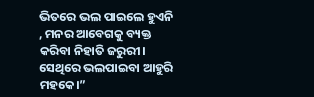ଭିତରେ ଭଲ ପାଇଲେ ହୁଏନି , ମନର ଆବେଗକୁ ବ୍ୟକ୍ତ କରିବା ନିହାତି ଜରୁରୀ। ସେଥିରେ ଭଲପାଇବା ଆହୁରି ମହକେ।”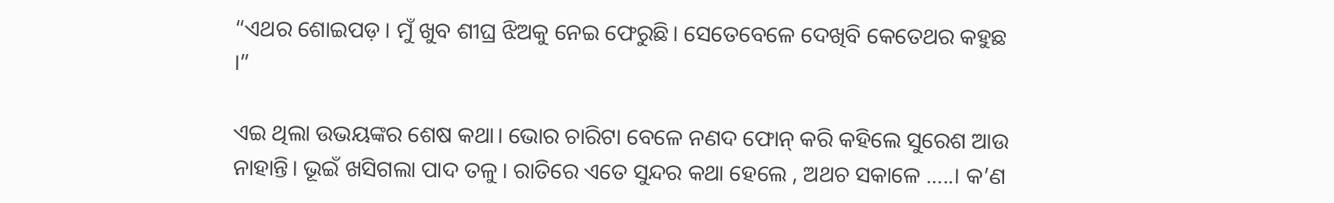“ଏଥର ଶୋଇପଡ଼। ମୁଁ ଖୁବ ଶୀଘ୍ର ଝିଅକୁ ନେଇ ଫେରୁଛି। ସେତେବେଳେ ଦେଖିବି କେତେଥର କହୁଛ ।”

ଏଇ ଥିଲା ଉଭୟଙ୍କର ଶେଷ କଥା। ଭୋର ଚାରିଟା ବେଳେ ନଣଦ ଫୋନ୍ କରି କହିଲେ ସୁରେଶ ଆଉ ନାହାନ୍ତି। ଭୂଇଁ ଖସିଗଲା ପାଦ ତଳୁ। ରାତିରେ ଏତେ ସୁନ୍ଦର କଥା ହେଲେ , ଅଥଚ ସକାଳେ …..। କ’ଣ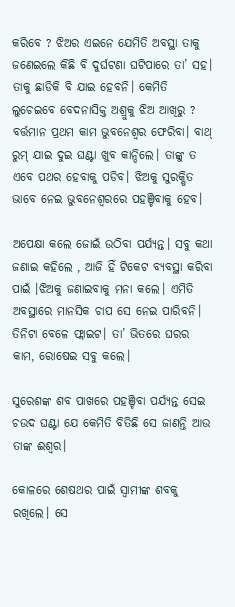କରିବେ ? ଝିଅର ଏଇନେ ଯେମିତି ଅବସ୍ଥା ତାକୁ ଜଣେଇଲେ କିଛି ବି ଦୁର୍ଘଟଣା ଘଟିପାରେ ତା’ ସହ। ତାକୁ ଛାଡିକି ବି ଯାଇ ହେବନି। କେମିତି ଲୁଚେଇବେ ବେଦନାସିକ୍ତ ଅଶ୍ରୁକୁ ଝିଅ ଆଖିରୁ ? ବର୍ତ୍ତମାନ ପ୍ରଥମ କାମ ଭୁବନେଶ୍ୱର ଫେରିବା। ବାଥ୍ ରୁମ୍ ଯାଇ ଦୁଇ ଘଣ୍ଟା ଖୁବ କାନ୍ଦିଲେ। ତାଙ୍କୁ ତ ଏବେ ପଥର ହେବାକୁ ପଡିବ। ଝିଅକୁ ସୁରକ୍ଷିତ ଭାବେ ନେଇ ଭୁବନେଶ୍ୱରରେ ପହଞ୍ଚିବାକୁ ହେବ।

ଅପେକ୍ଷା କଲେ ଜୋଇଁ ଉଠିବା ପର୍ଯ୍ୟନ୍ତ। ସବୁ କଥା ଜଣାଇ କହିଲେ , ଆଜି ହିଁ ଟିକେଟ ବ୍ୟବସ୍ଥା କରିବା ପାଇଁ ।ଝିଅକୁ ଜଣାଇବାକୁ ମନା କଲେ। ଏମିତି ଅବସ୍ଥାରେ ମାନସିକ ଚାପ ସେ ନେଇ ପାରିବନି। ତିନିଟା ବେଳେ ଫ୍ଲାଇଟ। ତା’ ଭିତରେ ଘରର କାମ, ରୋଷେଇ ସବୁ କଲେ।

ସୁରେଶଙ୍କ ଶବ ପାଖରେ ପହଞ୍ଚିବା ପର୍ଯ୍ୟନ୍ତ ସେଇ ଚଉଦ ଘଣ୍ଟା ଯେ କେମିତି ବିତିଛି ସେ ଜାଣନ୍ତି ଆଉ ତାଙ୍କ ଈଶ୍ୱର।

କୋଳରେ ଶେଷଥର ପାଇଁ ସ୍ୱାମୀଙ୍କ ଶବକୁ ରଖିଲେ। ସେ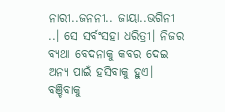ନାରୀ..ଜନନୀ.. ଜାୟା..ଭଗିନୀ ..। ସେ ସର୍ବଂସହା ଧରିତ୍ରୀ। ନିଜର ବ୍ୟଥା ବେଦନାକୁ କବର ଦେଇ ଅନ୍ୟ ପାଇଁ ହସିବାକୁ ହୁଏ। ବଞ୍ଚିବାକୁ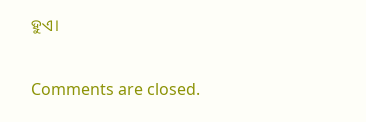ହୁଏ।

Comments are closed.